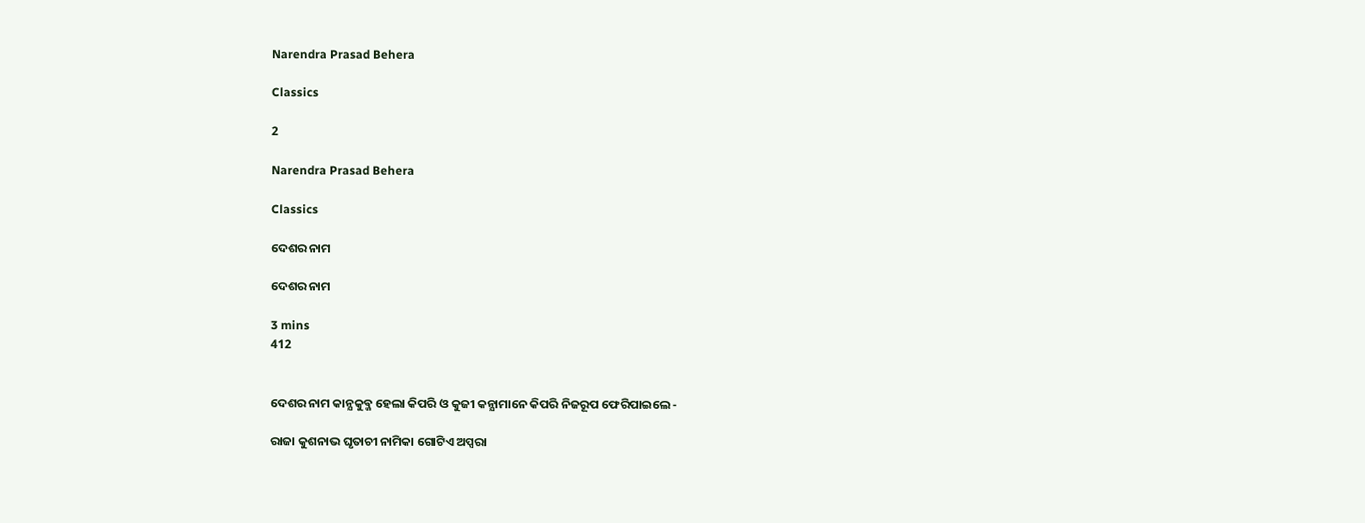Narendra Prasad Behera

Classics

2

Narendra Prasad Behera

Classics

ଦେଶର ନାମ

ଦେଶର ନାମ

3 mins
412


ଦେଶର ନାମ କାନ୍ଯକୁବ୍ଜ ହେଲା କିପରି ଓ କୁଜୀ କନ୍ଯାମାନେ କିପରି ନିଜରୂପ ଫେରିପାଇଲେ -

ରାଜା କୁଶନାଭ ଘୃତାଚୀ ନାମିକା ଗୋଟିଏ ଅପ୍ସରା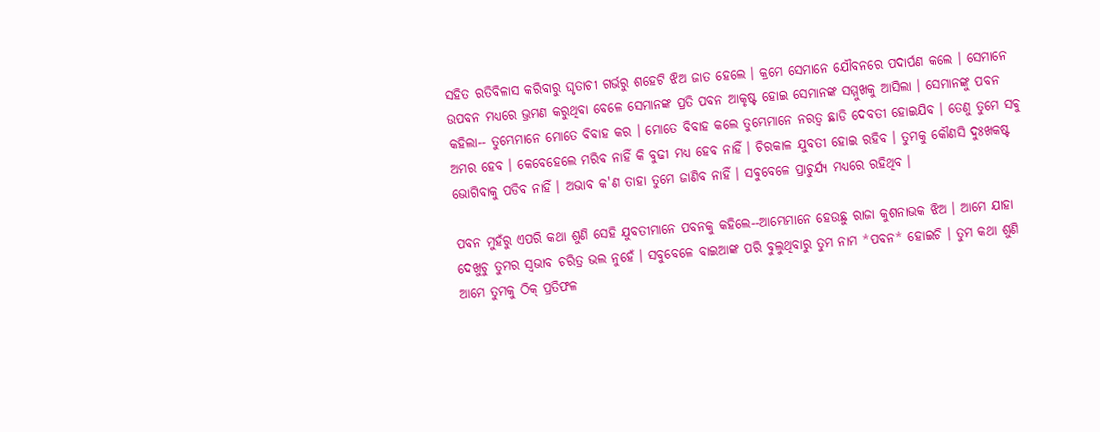ସହିତ ରତିବିଳାସ କରିବାରୁ ଘୃତାଚୀ ଗର୍ଭରୁ ଶହେଟି ଝିଅ ଜାତ ହେଲେ । କ୍ରମେ ସେମାନେ ଯୌବନରେ ପଦାର୍ପଣ କଲେ । ସେମାନେ ଉପବନ ମଧ୍ଯରେ ଭ୍ରମଣ କରୁଥିବା ବେଳେ ସେମାନଙ୍କ ପ୍ରତି ପବନ ଆକୃଷ୍ଟ ହୋଇ ସେମାନଙ୍କ ସମ୍ମୁଖକୁ ଆସିଲା । ସେମାନଙ୍କୁ ପବନ କହିଲା-- ତୁମ୍ଭେମାନେ ମୋତେ ବିବାହ କର । ମୋତେ ବିବାହ କଲେ ତୁମ୍ଭେମାନେ ନରତ୍ବ ଛାଡି ଦେବତୀ ହୋଇଯିବ । ତେଣୁ ତୁମେ ସଵୁ ଅମର ହେବ । କେବେହେଲେ ମରିବ ନାହିଁ କି ବୁଢୀ ମଧ୍ଯ ହେବ ନାହିଁ । ଚିରକାଳ ଯୁବତୀ ହୋଇ ରହିବ । ତୁମକୁ କୌଣସି ଦୁଃଖକଷ୍ଟ ଭୋଗିବାକୁ ପଡିବ ନାହିଁ । ଅଭାବ କ'ଣ ତାହା ତୁମେ ଜାଣିବ ନାହିଁ । ସଵୁବେଳେ ପ୍ରାଚୁର୍ଯ୍ଯ ମଧ୍ଯରେ ରହିଥିବ ।

ପବନ ମୁହଁରୁ ଏପରି କଥା ଶୁଣି ସେହି ଯୁବତୀମାନେ ପବନକୁ କହିଲେ--ଆମ୍ଭେମାନେ ହେଉଛୁ ରାଜା କୁଶନାଭକ ଝିଅ । ଆମେ ଯାହା ଦେଖୁଚୁ ତୁମର ସ୍ବଭାବ ଚରିତ୍ର ଭଲ ନୁହେଁ । ସବୁବେଳେ ବାଇଆଙ୍କ ପରି ବୁଲୁଥିବାରୁ ତୁମ ନାମ *ପବନ* ହୋଇଚି । ତୁମ କଥା ଶୁଣି ଆମେ ତୁମକୁ ଠିକ୍ ପ୍ରତିଫଳ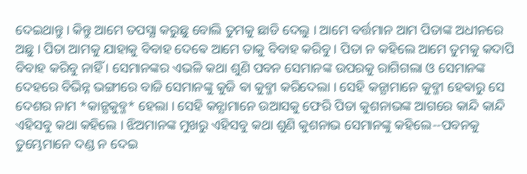ଦେଇଥାନ୍ତୁ । କିନ୍ତୁ ଆମେ ତପସ୍ଯା କରୁଛୁ ବୋଲି ତୁମକୁ ଛାଡି ଦେଲୁ । ଆମେ ବର୍ତ୍ତମାନ ଆମ ପିତାଙ୍କ ଅଧୀନରେ ଅଛୁ । ପିତା ଆମକୁ ଯାହାକୁ ବିବାହ ଦେଵେ ଆମେ ତାକୁ ବିବାହ କରିବୁ । ପିତା ନ କହିଲେ ଆମେ ତୁମକୁ କଦାପି ବିବାହ କରିବୁ ନାହିଁ । ସେମାନଙ୍କର ଏଭଳି କଥା ଶୁଣି ପବନ ସେମାନଙ୍କ ଉପରକୁ ରାଗିଗଲା ଓ ସେମାନଙ୍କ ଦେହରେ ବିଭିନ୍ନ ଭଙ୍ଗୀରେ ବାଜି ସେମାନଙ୍କୁ କୁଜି ଵା କୁବ୍ଜୀ କରିଦେଲା । ସେହି କନ୍ଯାମାନେ କୁବ୍ଜୀ ହେଵାରୁ ସେ ଦେଶର ନାମ *କାନ୍ଯକୁବ୍ଜ* ହେଲା । ସେହି କନ୍ଯାମାନେ ଉଆସକୁ ଫେରି ପିତା କୁଶନାଭଙ୍କ ଆଗରେ କାନ୍ଦି କାନ୍ଦି ଏହିସବୁ କଥା କହିଲେ । ଝିଅମାନଙ୍କ ମୁଖରୁ ଏହିସବୁ କଥା ଶୁଣି କୁଶନାଭ ସେମାନଙ୍କୁ କହିଲେ--ପବନକୁ ତୁମ୍ଭେମାନେ ଦଣ୍ଡ ନ ଦେଇ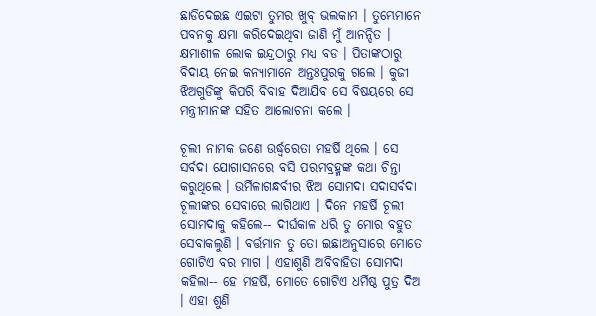ଛାଡିଦେଇଛ ଏଇଟା ତୁମର ଖୁବ୍ ଭଲକାମ । ତୁମ୍ଭେମାନେ ପବନକୁ କ୍ଷମା କରିଦେଇଥିବା ଜାଣି ମୁଁ ଆନନ୍ଦିତ । କ୍ଷମାଶୀଳ ଲୋକ ଇନ୍ଦ୍ରଠାରୁ ମଧ୍ଯ ବଡ । ପିତାଙ୍କଠାରୁ ବିଦାୟ ନେଇ କନ୍ଯାମାନେ ଅନ୍ତଃପୁରକୁ ଗଲେ । କୁଜୀ ଝିଅଗୁଡିଙ୍କୁ କିପରି ବିବାହ ଦିଆଯିବ ସେ ବିଷୟରେ ସେ ମନ୍ତ୍ରୀମାନଙ୍କ ସହିତ ଆଲୋଚନା କଲେ ।

ଚୂଲୀ ନାମକ ଜଣେ ଉର୍ଦ୍ଧ୍ବରେତା ମହର୍ଷି ଥିଲେ । ସେ ସର୍ବଦା ଯୋଗାସନରେ ବସି ପରମବ୍ରହ୍ମଙ୍କ କଥା ଚିନ୍ତା କରୁଥିଲେ । ଉର୍ମିଳାଗନ୍ଧର୍ବୀର ଝିଅ ସୋମଦା ସଦାସର୍ବଦା ଚୂଲୀଙ୍କର ସେବାରେ ଲାଗିଥାଏ । ଦିନେ ମହର୍ଷି ଚୂଲୀ ସୋମଦାକୁ କହିଲେ-- ଦୀର୍ଘକାଳ ଧରି ତୁ ମୋର ବହୁତ ସେବାକଲୁଣି । ବର୍ତ୍ତମାନ ତୁ ତୋ ଇଛାଅନୁସାରେ ମୋତେ ଗୋଟିଏ ବର ମାଗ । ଏହାଶୁଣି ଅବିବାହିତା ସୋମଦା କହିଲା-- ହେ ମହର୍ଷି, ମୋତେ ଗୋଟିଏ ଧର୍ମିଷ୍ଠ ପୁତ୍ର ଦିଅ । ଏହା ଶୁଣି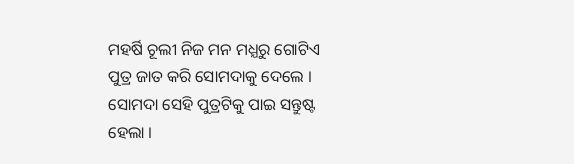ମହର୍ଷି ଚୂଲୀ ନିଜ ମନ ମଧ୍ଯରୁ ଗୋଟିଏ ପୁତ୍ର ଜାତ କରି ସୋମଦାକୁ ଦେଲେ । ସୋମଦା ସେହି ପୁତ୍ରଟିକୁ ପାଇ ସନ୍ତୁଷ୍ଟ ହେଲା ।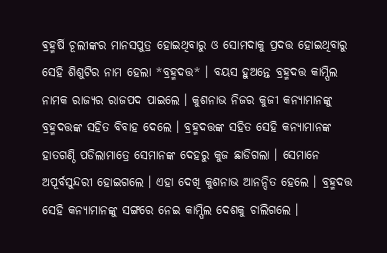ଵ୍ରହ୍ମର୍ଷି ଚୂଲୀଙ୍କର ମାନସପୁତ୍ର ହୋଇଥିବାରୁ ଓ ସୋମଦାକୁ ପ୍ରଦତ୍ତ ହୋଇଥିବାରୁ ସେହି ଶିଶୁଟିର ନାମ ହେଲା *ବ୍ରହ୍ମଦତ୍ତ* । ବୟସ ହୁଅନ୍ତେ ବ୍ରହ୍ମଦତ୍ତ କାମ୍ପିଲ ନାମକ ରାଜ୍ଯର ରାଜପଦ ପାଇଲେ । କୁଶନାଭ ନିଜର କୁଜୀ କନ୍ଯାମାନଙ୍କୁ ବ୍ରହ୍ମଦତ୍ତଙ୍କ ସହିତ ବିବାହ ଦେଲେ । ବ୍ରହ୍ମଦତ୍ତଙ୍କ ସହିତ ସେହି କନ୍ଯାମାନଙ୍କ ହାତଗଣ୍ଠି ପଡିଲାମାତ୍ରେ ସେମାନଙ୍କ ଦେହରୁ କୁଜ ଛାଡିଗଲା । ସେମାନେ ଅପୂର୍ବସୁନ୍ଦରୀ ହୋଇଗଲେ । ଏହା ଦେଖି କୁଶନାଭ ଆନନ୍ଦିତ ହେଲେ । ବ୍ରହ୍ମଦତ୍ତ ସେହି କନ୍ଯାମାନଙ୍କୁ ସଙ୍ଗରେ ନେଇ କାମ୍ପିଲ ଦେଶକୁ ଚାଲିଗଲେ ।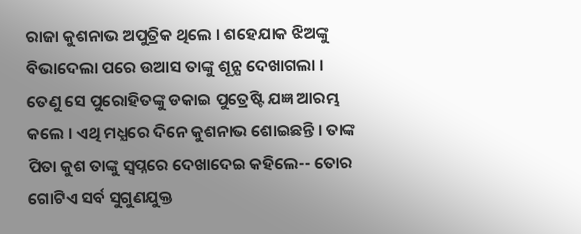ରାଜା କୁଶନାଭ ଅପୁତ୍ରିକ ଥିଲେ । ଶହେଯାକ ଝିଅଙ୍କୁ ବିଭାଦେଲା ପରେ ଉଆସ ତାଙ୍କୁ ଶୂନ୍ଯ ଦେଖାଗଲା । ତେଣୁ ସେ ପୁରୋହିତଙ୍କୁ ଡକାଇ ପୁତ୍ରେଷ୍ଟି ଯଜ୍ଞ ଆରମ୍ଭ କଲେ । ଏଥି ମଧ୍ଯରେ ଦିନେ କୁଶନାଭ ଶୋଇଛନ୍ତି । ତାଙ୍କ ପିତା କୁଶ ତାଙ୍କୁ ସ୍ବପ୍ନରେ ଦେଖାଦେଇ କହିଲେ-- ତୋର ଗୋଟିଏ ସର୍ବ ସୁଗୁଣଯୁକ୍ତ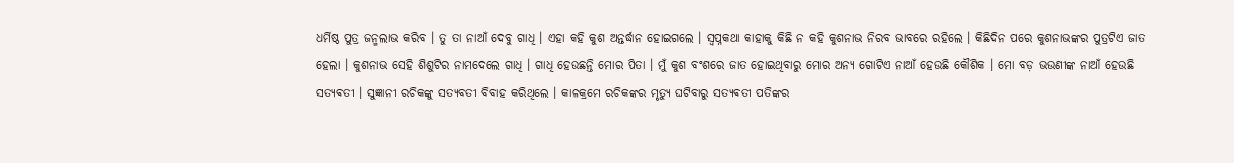ଧର୍ମିଷ୍ଠ ପୁତ୍ର ଜନ୍ମଲାଭ କରିବ । ତୁ ତା ନାଆଁ ଦେବୁ ଗାଧି । ଏହା କହି କୁଶ ଅନ୍ତର୍ଦ୍ଧାନ ହୋଇଗଲେ । ସ୍ବପ୍ନକଥା କାହାକୁ କିଛି ନ କହି କୁଶନାଭ ନିରବ ଭାବରେ ରହିଲେ । କିଛିଦିନ ପରେ କୁଶନାଭଙ୍କର ପୁତ୍ରଟିଏ ଜାତ ହେଲା । କୁଶନାଭ ସେହି ଶିଶୁଟିର ନାମଦେଲେ ଗାଧି । ଗାଧି ହେଉଛନ୍ତି ମୋର ପିତା । ମୁଁ କୁଶ ବଂଶରେ ଜାତ ହୋଇଥିବାରୁ ମୋର ଅନ୍ଯ ଗୋଟିଏ ନାଆଁ ହେଉଛି କୌଶିକ । ମୋ ବଡ଼ ଭଉଣୀଙ୍କ ନାଆଁ ହେଉଛି ସତ୍ଯଵତୀ । ସୁଜ୍ଞାନୀ ରଚିକଙ୍କୁ ସତ୍ଯବତୀ ବିବାହ କରିଥିଲେ । କାଳକ୍ରମେ ରଚିକଙ୍କର ମୃତ୍ୟୁ ଘଟିବାରୁ ସତ୍ଯଵତୀ ପତିଙ୍କର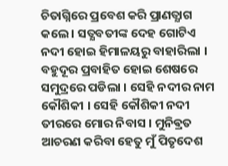ଚିତାଗ୍ନିରେ ପ୍ରବେଶ କରି ପ୍ରାଣତ୍ଯାଗ କଲେ । ସତ୍ଯବତୀଙ୍କ ଦେହ ଗୋଟିଏ ନଦୀ ହୋଇ ହିମାଳୟରୁ ବାହାରିଲା । ବହୁଦୂର ପ୍ରବାହିତ ହୋଇ ଶେଷରେ ସମୁଦ୍ରରେ ପଡିଲା । ସେହି ନଦୀର ନାମ କୌଶିକୀ । ସେହି କୌଶିକୀ ନଦୀ ତୀରରେ ମୋର ନିବାସ । ମୁନିଵ୍ରତ ଆଚରଣ କରିବା ହେତୁ ମୁଁ ପିତୃଦେଶ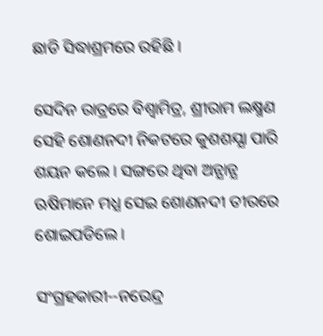ଛାଡି ସିଦ୍ଧାଶ୍ରମରେ ରହିଛି ।

ସେଦିନ ରାତ୍ରରେ ବିଶ୍ବାମିତ୍ର, ଶ୍ରୀରାମ ଲକ୍ଷ୍ମଣ ସେହି ଶୋଣନଦୀ ନିକଟରେ କୁଶଶଯ୍ଯା ପାରି ଶୟନ କଲେ । ସଙ୍ଗରେ ଥିବା ଅନ୍ଯାନ୍ଯ ଋଷିମାନେ ମଧ୍ଯ ସେଇ ଶୋଣନଦୀ ତୀରରେ ଶୋଇପଡିଲେ ।

ସଂଗ୍ରହକାରୀ--ନରେନ୍ଦ୍ର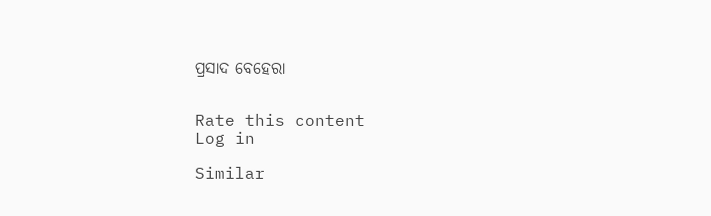ପ୍ରସାଦ ବେହେରା


Rate this content
Log in

Similar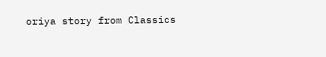oriya story from Classics